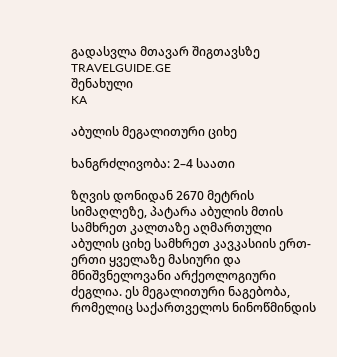გადასვლა მთავარ შიგთავსზე
TRAVELGUIDE.GE
შენახული
KA

აბულის მეგალითური ციხე

ხანგრძლივობა: 2–4 საათი

ზღვის დონიდან 2670 მეტრის სიმაღლეზე, პატარა აბულის მთის სამხრეთ კალთაზე აღმართული აბულის ციხე სამხრეთ კავკასიის ერთ-ერთი ყველაზე მასიური და მნიშვნელოვანი არქეოლოგიური ძეგლია. ეს მეგალითური ნაგებობა, რომელიც საქართველოს ნინოწმინდის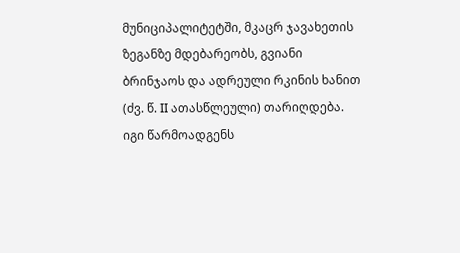მუნიციპალიტეტში, მკაცრ ჯავახეთის ზეგანზე მდებარეობს, გვიანი ბრინჯაოს და ადრეული რკინის ხანით (ძვ. წ. II ათასწლეული) თარიღდება. იგი წარმოადგენს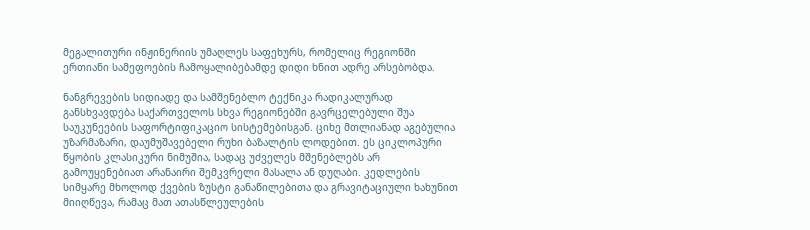მეგალითური ინჟინერიის უმაღლეს საფეხურს, რომელიც რეგიონში ერთიანი სამეფოების ჩამოყალიბებამდე დიდი ხნით ადრე არსებობდა.

ნანგრევების სიდიადე და სამშენებლო ტექნიკა რადიკალურად განსხვავდება საქართველოს სხვა რეგიონებში გავრცელებული შუა საუკუნეების საფორტიფიკაციო სისტემებისგან. ციხე მთლიანად აგებულია უზარმაზარი, დაუმუშავებელი რუხი ბაზალტის ლოდებით. ეს ციკლოპური წყობის კლასიკური ნიმუშია, სადაც უძველეს მშენებლებს არ გამოუყენებიათ არანაირი შემკვრელი მასალა ან დუღაბი. კედლების სიმყარე მხოლოდ ქვების ზუსტი განაწილებითა და გრავიტაციული ხახუნით მიიღწევა, რამაც მათ ათასწლეულების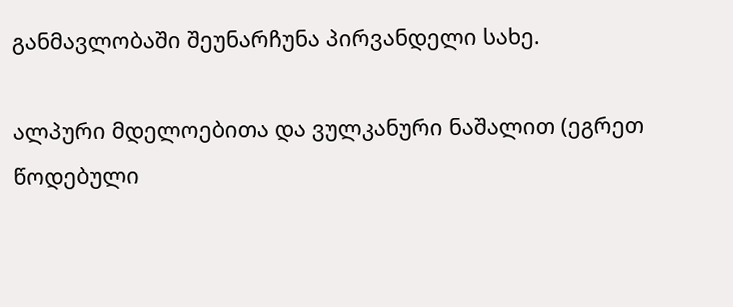განმავლობაში შეუნარჩუნა პირვანდელი სახე.

ალპური მდელოებითა და ვულკანური ნაშალით (ეგრეთ წოდებული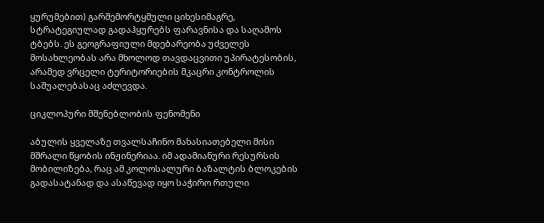ყურუმებით) გარშემორტყმული ციხესიმაგრე, სტრატეგიულად გადაჰყურებს ფარავნისა და საღამოს ტბებს. ეს გეოგრაფიული მდებარეობა უძველეს მოსახლეობას არა მხოლოდ თავდაცვითი უპირატესობის, არამედ ვრცელი ტერიტორიების მკაცრი კონტროლის საშუალებასაც აძლევდა.

ციკლოპური მშენებლობის ფენომენი

აბულის ყველაზე თვალსაჩინო მახასიათებელი მისი მშრალი წყობის ინჟინერიაა. იმ ადამიანური რესურსის მობილიზება, რაც ამ კოლოსალური ბაზალტის ბლოკების გადასატანად და ასაწევად იყო საჭირო რთული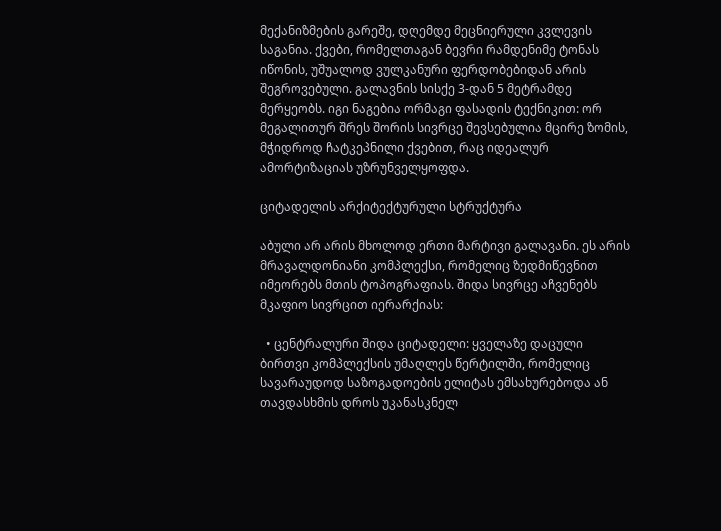მექანიზმების გარეშე, დღემდე მეცნიერული კვლევის საგანია. ქვები, რომელთაგან ბევრი რამდენიმე ტონას იწონის, უშუალოდ ვულკანური ფერდობებიდან არის შეგროვებული. გალავნის სისქე 3-დან 5 მეტრამდე მერყეობს. იგი ნაგებია ორმაგი ფასადის ტექნიკით: ორ მეგალითურ შრეს შორის სივრცე შევსებულია მცირე ზომის, მჭიდროდ ჩატკეპნილი ქვებით, რაც იდეალურ ამორტიზაციას უზრუნველყოფდა.

ციტადელის არქიტექტურული სტრუქტურა

აბული არ არის მხოლოდ ერთი მარტივი გალავანი. ეს არის მრავალდონიანი კომპლექსი, რომელიც ზედმიწევნით იმეორებს მთის ტოპოგრაფიას. შიდა სივრცე აჩვენებს მკაფიო სივრცით იერარქიას:

  • ცენტრალური შიდა ციტადელი: ყველაზე დაცული ბირთვი კომპლექსის უმაღლეს წერტილში, რომელიც სავარაუდოდ საზოგადოების ელიტას ემსახურებოდა ან თავდასხმის დროს უკანასკნელ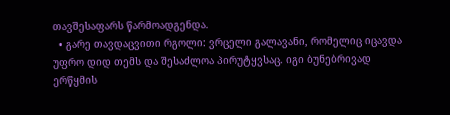თავშესაფარს წარმოადგენდა.
  • გარე თავდაცვითი რგოლი: ვრცელი გალავანი, რომელიც იცავდა უფრო დიდ თემს და შესაძლოა პირუტყვსაც. იგი ბუნებრივად ერწყმის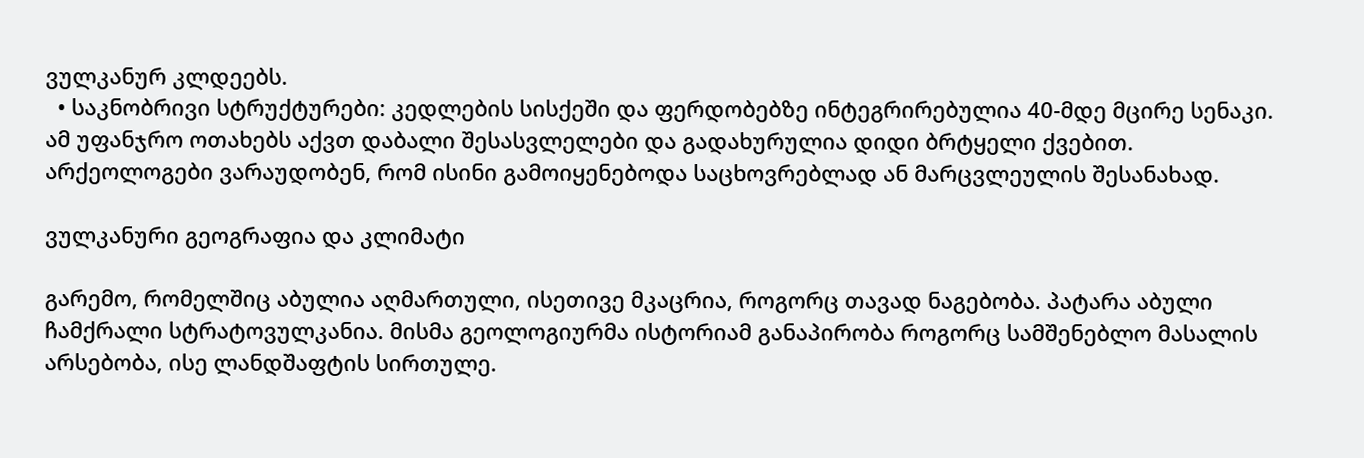ვულკანურ კლდეებს.
  • საკნობრივი სტრუქტურები: კედლების სისქეში და ფერდობებზე ინტეგრირებულია 40-მდე მცირე სენაკი. ამ უფანჯრო ოთახებს აქვთ დაბალი შესასვლელები და გადახურულია დიდი ბრტყელი ქვებით. არქეოლოგები ვარაუდობენ, რომ ისინი გამოიყენებოდა საცხოვრებლად ან მარცვლეულის შესანახად.

ვულკანური გეოგრაფია და კლიმატი

გარემო, რომელშიც აბულია აღმართული, ისეთივე მკაცრია, როგორც თავად ნაგებობა. პატარა აბული ჩამქრალი სტრატოვულკანია. მისმა გეოლოგიურმა ისტორიამ განაპირობა როგორც სამშენებლო მასალის არსებობა, ისე ლანდშაფტის სირთულე.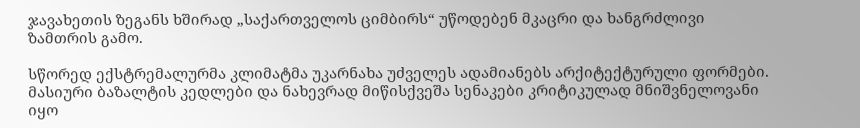ჯავახეთის ზეგანს ხშირად „საქართველოს ციმბირს“ უწოდებენ მკაცრი და ხანგრძლივი ზამთრის გამო.

სწორედ ექსტრემალურმა კლიმატმა უკარნახა უძველეს ადამიანებს არქიტექტურული ფორმები. მასიური ბაზალტის კედლები და ნახევრად მიწისქვეშა სენაკები კრიტიკულად მნიშვნელოვანი იყო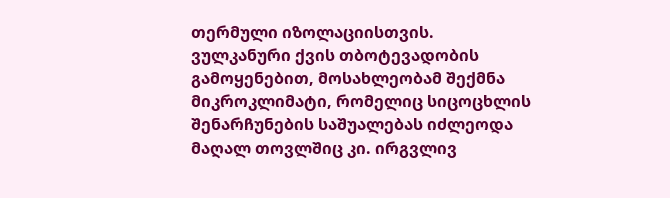თერმული იზოლაციისთვის. ვულკანური ქვის თბოტევადობის გამოყენებით, მოსახლეობამ შექმნა მიკროკლიმატი, რომელიც სიცოცხლის შენარჩუნების საშუალებას იძლეოდა მაღალ თოვლშიც კი. ირგვლივ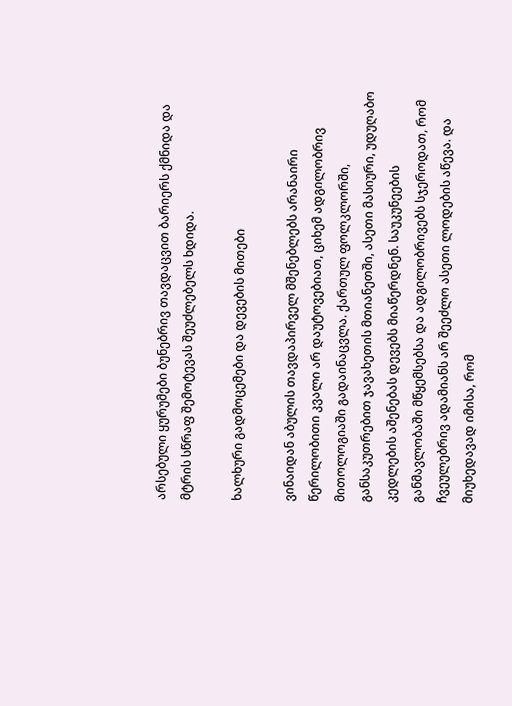არსებული ყურუმები ბუნებრივ თავდაცვით ბარიერს ქმნიდა და მტრის სწრაფ შემოტევას შეუძლებელს ხდიდა.

ხალხური გადმოცემები და დევების მითები

ვინაიდან აბულის თავდაპირველ მშენებლებს არანაირი წერილობითი კვალი არ დაუტოვებიათ, ციხემ ადგილობრივ მითოლოგიაში გადაინაცვლა. ქართულ ფოლკლორში, განსაკუთრებით ჯავახეთის მთიანეთში, ასეთი მასიური, უდუღაბო კედლების აშენებას დევებს მიაწერდნენ. საუკუნეების განმავლობაში მწყემსებსა და ადგილობრივებს სჯეროდათ, რომ ჩვეულებრივ ადამიანს არ შეეძლო ასეთი ლოდების აწევა. და მიუხედავად იმისა, რომ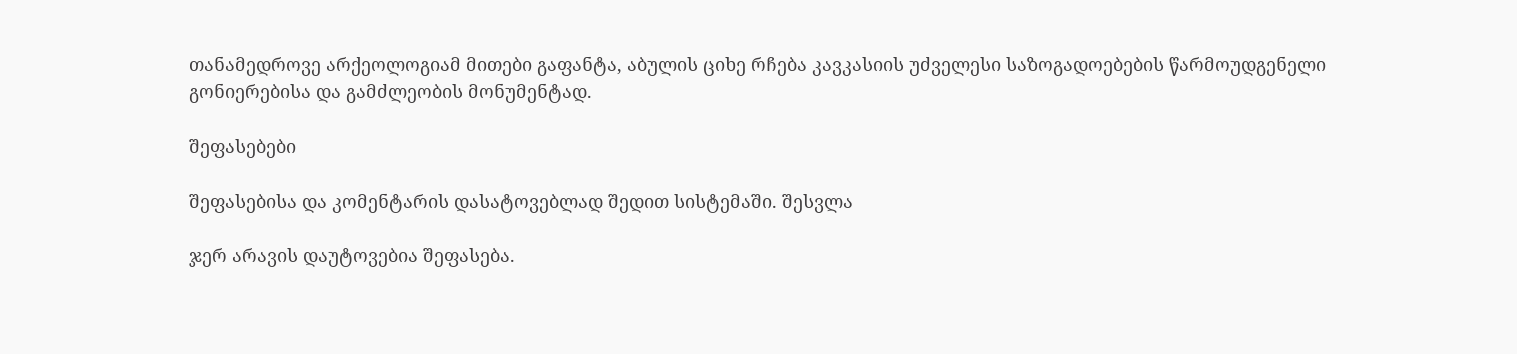თანამედროვე არქეოლოგიამ მითები გაფანტა, აბულის ციხე რჩება კავკასიის უძველესი საზოგადოებების წარმოუდგენელი გონიერებისა და გამძლეობის მონუმენტად.

შეფასებები

შეფასებისა და კომენტარის დასატოვებლად შედით სისტემაში. შესვლა

ჯერ არავის დაუტოვებია შეფასება.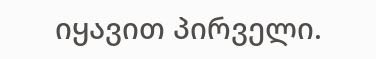იყავით პირველი.